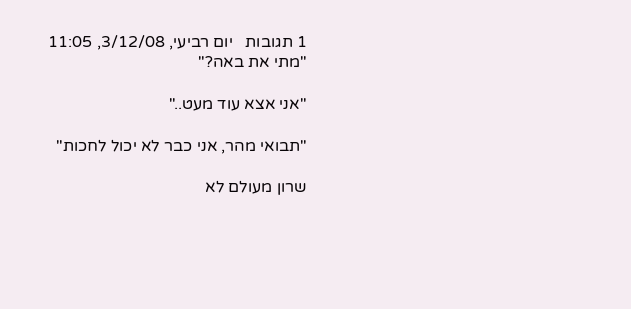1 תגובות   יום רביעי, 3/12/08, 11:05
"מתי את באה?"

"אני אצא עוד מעט.."

"תבואי מהר, אני כבר לא יכול לחכות"

שרון מעולם לא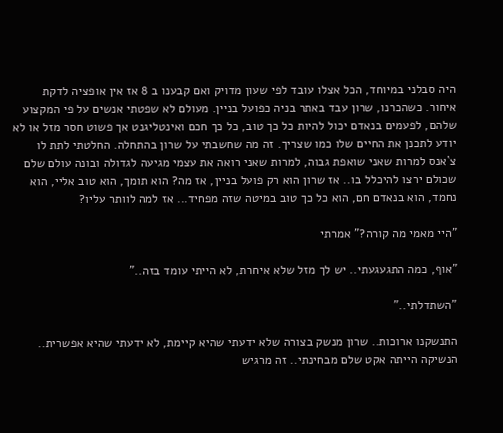היה סבלני במיוחד, הכל אצלו עובד לפי שעון מדויק ואם קבענו ב 8 אז אין אופציה לדקת איחור. כשהכרנו, שרון עבד באתר בניה כפועל בניין. מעולם לא שפטתי אנשים על פי המקצוע שלהם, לפעמים בנאדם יכול להיות כל כך טוב, כל כך חכם ואינטליגנט אך פשוט חסר מזל או לא יודע לתכנן את החיים שלו כמו שצריך. זה מה שחשבתי על שרון בהתחלה. החלטתי לתת לו צ`אנס למרות שאני שואפת גבוה, למרות שאני רואה את עצמי מגיעה לגדולה ובונה עולם שלם שכולם ירצו להיכלל בו.. אז שרון הוא רק פועל בניין, אז מה? הוא תומך, הוא טוב אליי, הוא נחמד, הוא בנאדם חם, הוא כל כך טוב במיטה שזה מפחיד... אז למה לוותר עליו?

"היי מאמי מה קורה?" אמרתי

"אוף, כמה התגעגעתי.. יש לך מזל שלא איחרת, לא הייתי עומד בזה.."

"השתדלתי.."

התנשקנו ארוכות.. שרון מנשק בצורה שלא ידעתי שהיא קיימת, לא ידעתי שהיא אפשרית.. הנשיקה הייתה אקט שלם מבחינתי.. זה מרגיש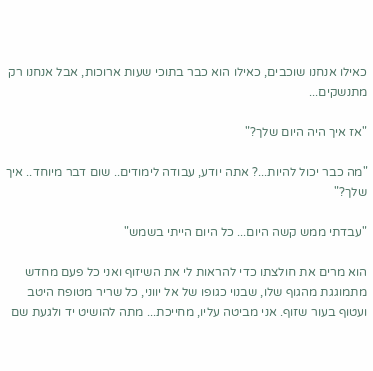כאילו אנחנו שוכבים, כאילו הוא כבר בתוכי שעות ארוכות, אבל אנחנו רק מתנשקים...

"אז איך היה היום שלך?"

"מה כבר יכול להיות...? אתה יודע, עבודה לימודים.. שום דבר מיוחד.. איך שלך?"

"עבדתי ממש קשה היום... כל היום הייתי בשמש"

הוא מרים את חולצתו כדי להראות לי את השיזוף ואני כל פעם מחדש מתמוגגת מהגוף שלו, שבנוי כגופו של אל יווני, כל שריר מטופח היטב ועטוף בעור שזוף. אני מביטה עליו, מחייכת... מתה להושיט יד ולגעת שם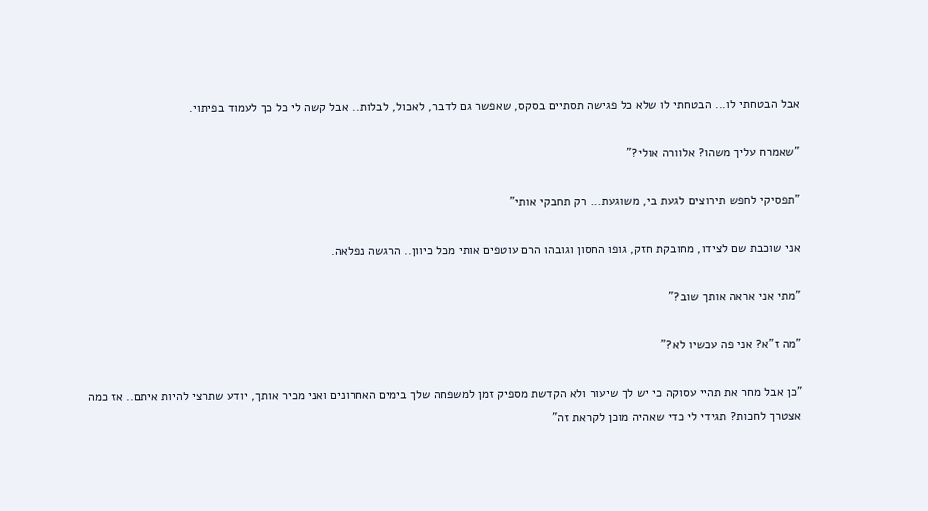אבל הבטחתי לו... הבטחתי לו שלא כל פגישה תסתיים בסקס, שאפשר גם לדבר, לאכול, לבלות.. אבל קשה לי כל כך לעמוד בפיתוי.

"שאמרח עליך משהו? אלוורה אולי?"

"תפסיקי לחפש תירוצים לגעת בי, משוגעת... רק תחבקי אותי"

אני שוכבת שם לצידו, מחובקת חזק, גופו החסון וגובהו הרם עוטפים אותי מכל כיוון.. הרגשה נפלאה.

"מתי אני אראה אותך שוב?"

"מה ז"א? אני פה עכשיו לא?"

"כן אבל מחר את תהיי עסוקה כי יש לך שיעור ולא הקדשת מספיק זמן למשפחה שלך בימים האחרונים ואני מכיר אותך, יודע שתרצי להיות איתם.. אז כמה אצטרך לחכות? תגידי לי כדי שאהיה מוכן לקראת זה"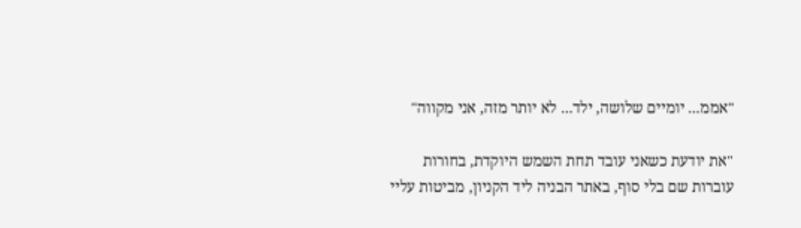"אממ... יומיים שלושה, ילד... לא יותר מזה, אני מקווה"

"את יודעת כשאני עובד תחת השמש היוקדת, בחורות עוברות שם בלי סוף, באתר הבניה ליד הקניון, מביטות עליי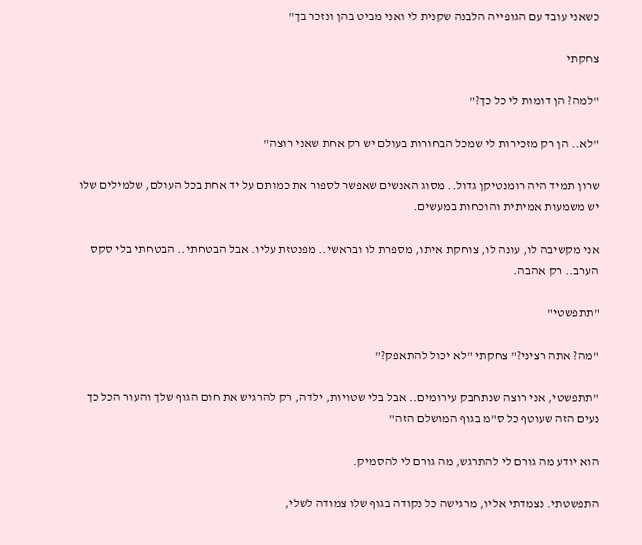כשאני עובד עם הגופייה הלבנה שקנית לי ואני מביט בהן ונזכר בך"

צחקתי

"למה? הן דומות לי כל כך?"

"לא.. הן רק מזכירות לי שמכל הבחורות בעולם יש רק אחת שאני רוצה"

שרון תמיד היה רומנטיקן גדול.. מסוג האנשים שאפשר לספור את כמותם על יד אחת בכל העולם, שלמילים שלו יש משמעות אמיתית והוכחות במעשים.

אני מקשיבה לו, עונה לו, צוחקת איתו, מספרת לו ובראשי.. מפנטזת עליו. אבל הבטחתי.. הבטחתי בלי סקס הערב.. רק אהבה.

"תתפשטי"

"מה? אתה רציני?" צחקתי "לא יכול להתאפק?"

"תתפשטי, אני רוצה שנתחבק עירומים.. אבל בלי שטויות, ילדה, רק להרגיש את חום הגוף שלך והעור הכל כך נעים הזה שעוטף כל ס"מ בגוף המושלם הזה"

הוא יודע מה גורם לי להתרגש, מה גורם לי להסמיק.

התפשטתי. נצמדתי אליו, מרגישה כל נקודה בגוף שלו צמודה לשלי,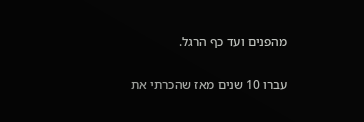מהפנים ועד כף הרגל.

עברו 10 שנים מאז שהכרתי את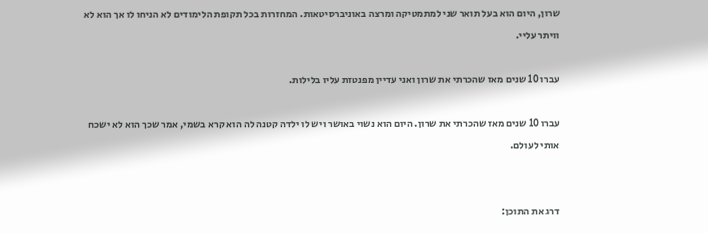שרון, היום הוא בעל תואר שני למתמטיקה ומרצה באוניברסיטאות. המחזרות בכל תקופת הלימודים לא הניחו לו אך הוא לא וויתר עליי.

עברו 10 שנים מאז שהכרתי את שרון ואני עדיין מפנטזת עליו בלילות.

עברו 10 שנים מאז שהכרתי את שרון. היום הוא נשוי באושר ויש לו ילדה קטנה לה הוא קרא בשמי, אמר שכך הוא לא ישכח אותי לעולם.


דרג את התוכן: